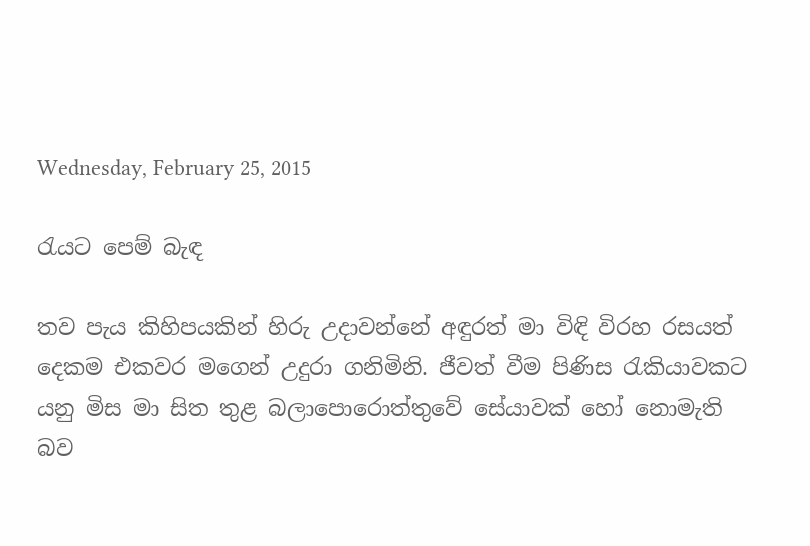Wednesday, February 25, 2015

රැයට පෙම් බැඳ

තව පැය කිහිපයකින් හිරු උදාවන්නේ අඳුරත් මා විඳි විරහ රසයත් දෙකම එකවර මගෙන් උදුරා ගනිමිනි. ජීවත් වීම පිණිස රැකියාවකට යනු මිස මා සිත තුළ බලාපොරොත්තුවේ සේයාවක් හෝ නොමැති බව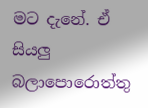මට දැනේ. ඒ සියලු බලාපොරොත්තු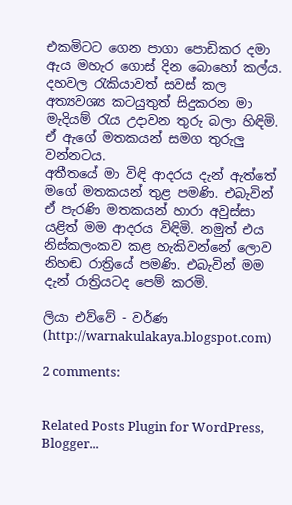එකමිටට ගෙන පාගා පොඩිකර දමා ඇය මහැර ගොස් දින බොහෝ කල්ය. දහවල රැකියාවත් සවස් කල අත්‍යවශ්‍ය කටයුතුත් සිදුකරන මා මැදියම් රැය උදාවන තුරු බලා හිඳිමි. ඒ ඇගේ මතකයන් සමග තුරුලු වන්නටය.
අතීතයේ මා විඳි ආදරය දැන් ඇත්තේ මගේ මතකයන් තුළ පමණි. එබැවින් ඒ පැරණි මතකයන් හාරා අවුස්සා යළිත් මම ආදරය විඳිමි. නමුත් එය නිස්කලංකව කළ හැකිවන්නේ ලොව නිහඬ රාත්‍රියේ පමණි. එබැවින් මම දැන් රාත්‍රියටද පෙම් කරමි.

ලියා එව්වේ - වර්ණ (http://warnakulakaya.blogspot.com)

2 comments:


Related Posts Plugin for WordPress, Blogger...